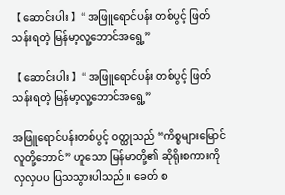【 ဆောင်းပါး 】“ အဖြူရောင်ပန်း တစ်ပွင့် ဖြတ်သန်းရတဲ့ မြန်မာ့လူ့ဘောင်အရွေ့”

【 ဆောင်းပါး 】“ အဖြူရောင်ပန်း တစ်ပွင့် ဖြတ်သန်းရတဲ့ မြန်မာ့လူ့ဘောင်အရွေ့”

အဖြူရောင်ပန်းတစ်ပွင့် ဝတ္ထုသည် “ကိစ္စများမြောင် လူတို့ဘောင်” ဟူသော မြန်မာတို့၏ ဆိုရိုးစကားကို လှလှပပ ပြသသွားပါသည်။ ခေတ် စ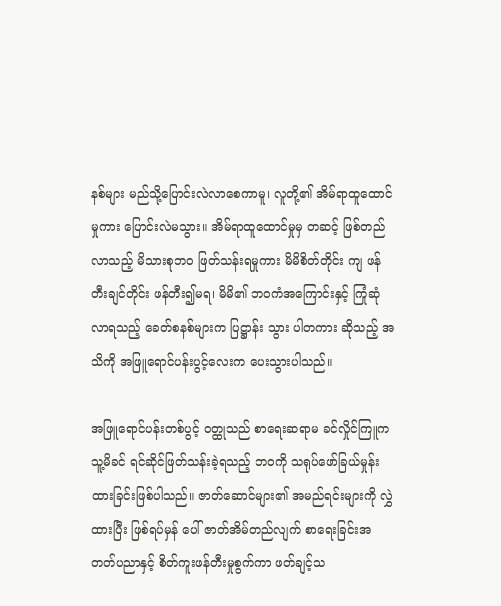နစ်များ မည်သို့ပြောင်းလဲလာစေကာမူ၊ လူတို့၏ အိမ်ရာထူထောင်မှုကား ပြောင်းလဲမသွား။ အိမ်ရာထူထောင်မှုမှ တဆင့် ဖြစ်တည်လာသည့် မိသားစုဘဝ ဖြတ်သန်းရမှုကား မိမိစိတ်တိုင်း ကျ ဖန်တီးချင်တိုင်း ဖန်တီး၍မရ၊ မိမိ၏ ဘဝကံအကြောင်းနှင့် ကြုံဆုံလာရသည့်‌ ခေတ်စနစ်များက ပြဋ္ဌာန်း သွား ပါတကား ဆိုသည့် အသိကို အဖြူရောင်ပန်းပွင့်လေးက ပေးသွားပါသည်။

အဖြူရောင်ပန်းတစ်ပွင့် ဝတ္ထုသည် စာရေးဆရာမ ခင်လှိုင်ကြူက သူ့မိခင် ရင်ဆိုင်ဖြတ်သန်းခဲ့ရသည့် ဘဝကို သရုပ်ဖော်ခြယ်မှုန်းထားခြင်းဖြစ်ပါသည်။ ဇာတ်ဆောင်များ၏ အမည်ရင်းများကို လွှဲထားပြီး ဖြစ်ရပ်မှန် ပေါ် ဇာတ်အိမ်တည်လျက် စာရေးခြင်းအတတ်ပညာနှင့် စိတ်ကူးဖန်တီးမှုစွက်ကာ ဖတ်ချင့်သ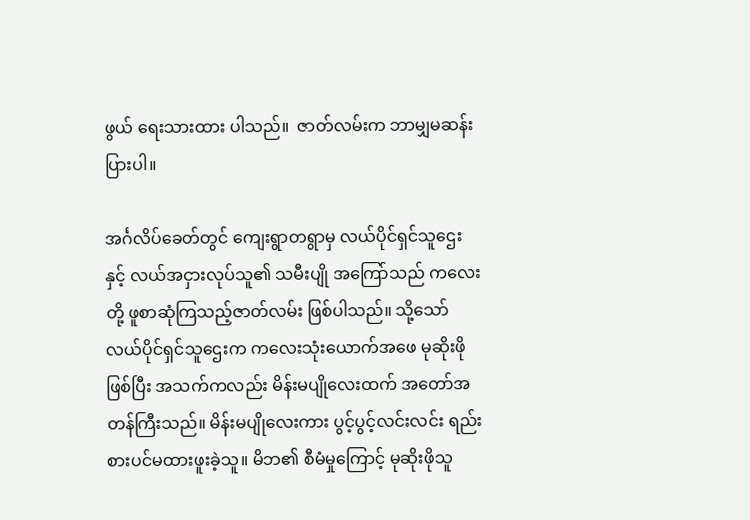ဖွယ် ရေးသားထား ပါသည်။  ဇာတ်လမ်းက ဘာမျှမဆန်းပြားပါ။

အင်္ဂလိပ်ခေတ်တွင် ကျေးရွာတရွာမှ လယ်ပိုင်ရှင်သူဌေးနှင့် လယ်အငှားလုပ်သူ၏ သမီးပျို အကြော်သည် ကလေးတို့ ဖူစာဆုံကြသည့်ဇာတ်လမ်း ဖြစ်ပါသည်။ သို့သော် လယ်ပိုင်ရှင်သူဌေးက ကလေးသုံးယောက်အဖေ မုဆိုးဖိုဖြစ်ပြီး အသက်ကလည်း မိန်းမပျိုလေးထက် အတော်အတန်ကြီးသည်။ မိန်းမပျိုလေးကား ပွင့်ပွင့်လင်းလင်း ရည်းစားပင်မထားဖူးခဲ့သူ။ မိဘ၏ စီမံမှုကြောင့် မုဆိုးဖိုသူ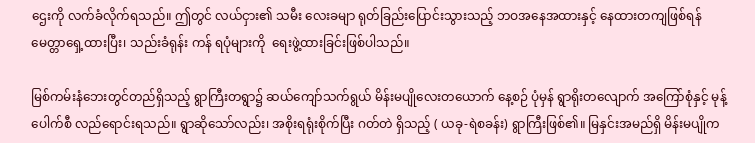ဌေးကို လက်ခံလိုက်ရသည်။ ဤတွင် လယ်ငှား၏ သမီး လေးခမျာ ရုတ်ခြည်းပြောင်းသွားသည့် ဘဝအနေအထားနှင့် နေထားတကျဖြစ်ရန် မေတ္တာရှေ့ထားပြီး၊ သည်းခံရုန်း ကန် ရပုံများကို  ရေးဖွဲ့ထားခြင်းဖြစ်ပါသည်။

မြစ်ကမ်းနံဘေးတွင်တည်ရှိသည့် ရွာကြီးတရွာ၌ ဆယ်ကျော်သက်ရွယ် မိန်းမပျိုလေးတယောက် နေ့စဉ် ပုံမှန် ရွာရိုးတလျောက် အကြော်စုံနှင့် မုန့်ပေါက်စီ လည်ရောင်းရသည်။ ရွာဆိုသော်လည်း၊ အစိုးရရုံးစိုက်ပြီး ဂတ်တဲ ရှိသည့် ( ယခု-ရဲစခန်း) ရွာကြီးဖြစ်၏။ မြနှင်းအမည်ရှိ မိန်းမပျိုက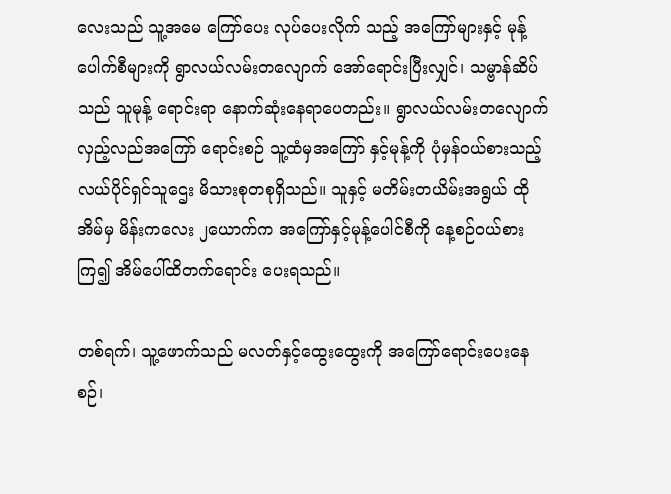လေးသည် သူ့အမေ ကြော်ပေး လုပ်ပေးလိုက် သည့် အကြော်များနှင့် မုန့်ပေါက်စီများကို ရွာလယ်လမ်းတလျောက် အော်ရောင်းပြီးလျှင်၊ သမ္ဗာန်ဆိပ်သည် သူမုန့် ရောင်းရာ နောက်ဆုံးနေရာပေတည်း။ ရွာလယ်လမ်းတလျောက် လှည့်လည်အကြော် ရောင်းစဉ် သူ့ထံမှအကြော် နှင့်မုန့်ကို ပုံမှန်ဝယ်စားသည့် လယ်ပိုင်ရှင်သူဌေး မိသားစုတစုရှိသည်။ သူနှင့် မတိမ်းတယိမ်းအရွယ် ထိုအိမ်မှ မိန်းကလေး ၂ယောက်က အကြော်နှင့်မုန့်ပေါင်စီကို နေ့စဉ်ဝယ်စားကြ၍ အိမ်ပေါ်ထိတက်ရောင်း ပေးရသည်။

တစ်ရက်၊ သူ့ဖောက်သည် မလတ်နှင့်ထွေးထွေးကို အကြော်ရောင်းပေးနေစဉ်၊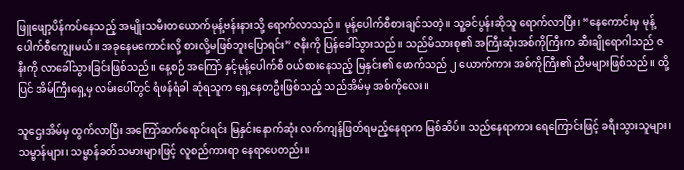ဖြူဖျော့ပိန်ကပ်နေသည့် အမျိုးသမီးတယောက်မုန့်ဗန်းနားသို့ ရောက်လာသည်။ မုန့်ပေါက်စီစားချင်သတဲ့။ သူ့ခင်ပွန်းဆိုသူ ရောက်လာပြီး၊ “နေကောင်းမှ မုန့်ပေါက်စီကျွေးမယ်။ အခုနေမကောင်းလို့ စားလို့မဖြစ်ဘူးပြောရင်း” ဇနီးကို ပြန်ခေါ်သွားသည်။ သည်မိသားစု၏ အကြီးဆုံးအစ်ကိုကြီးက ဆီးချိုရောဂါသည် ဇနီးကို လာခေါ်သွားခြင်းဖြစ်သည်။ နေ့စဉ် အကြော် နှင့်မုန့်ပေါက်စီ ဝယ်စားနေသည့် မြနှင်း၏ ဖောက်သည် ၂ ယောက်ကား အစ်ကိုကြီး၏ ညီမများဖြစ်သည်။ ထို့ပြင် အိမ်ကြီးရှေ့မှ လမ်းပေါ်တွင် ရံဖန်ရံခါ ဆုံရသူက ရှေ့နေတဦးဖြစ်သည့် သည်အိမ်မှ အစ်ကိုလေး။

သူဌေးအိမ်မှ ထွက်လာပြီး အကြော်ဆက်ရောင်းရင်း မြနှင်းနောက်ဆုံး လက်ကျန်ဖြတ်ရမည့်နေရာက မြစ်ဆိပ်။ သည်နေရာကား ရေကြောင်းဖြင့် ခရီးသွားသူများ၊ သမ္ဗာန်များ၊ သမ္ဗာန်ခတ်သမားများဖြင့် လူစည်ကားရာ နေရာပေတည်း။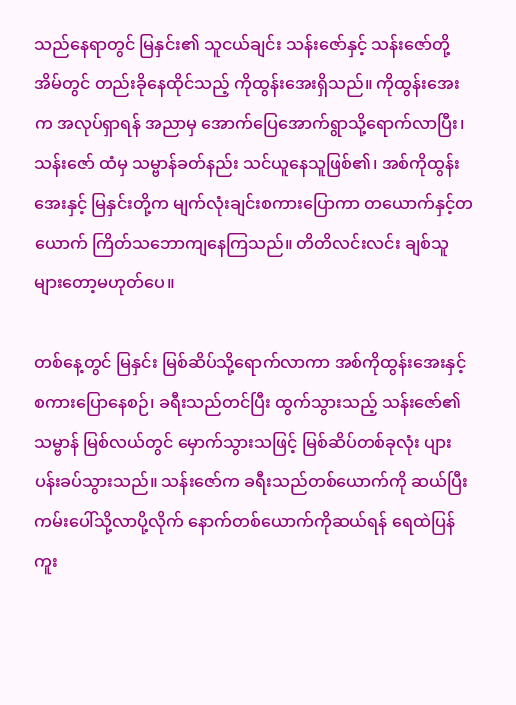သည်နေရာတွင် မြနှင်း၏ သူငယ်ချင်း သန်းဇော်နှင့် သန်းဇော်တို့အိမ်တွင် တည်းခိုနေထိုင်သည့် ကိုထွန်းအေးရှိသည်။ ကိုထွန်းအေးက အလုပ်ရှာရန် အညာမှ အောက်ပြေအောက်ရွာသို့ရောက်လာပြီး၊ သန်းဇော် ထံမှ သမ္ဗာန်ခတ်နည်း သင်ယူနေသူဖြစ်၏၊ အစ်ကိုထွန်းအေးနှင့် မြနှင်းတို့က မျက်လုံးချင်းစကားပြောကာ တယောက်နှင့်တယောက် ကြိတ်သဘောကျနေကြသည်။ တိတိလင်းလင်း ချစ်သူများတော့မဟုတ်ပေ။

တစ်နေ့တွင် မြနှင်း မြစ်ဆိပ်သို့ရောက်လာကာ အစ်ကိုထွန်းအေးနှင့်စကားပြောနေစဉ်၊ ခရီးသည်တင်ပြီး ထွက်သွားသည့် သန်းဇော်၏သမ္ဗာန် မြစ်လယ်တွင် မှောက်သွားသဖြင့် မြစ်ဆိပ်တစ်ခုလုံး ပျားပန်းခပ်သွားသည်။ သန်းဇော်က ခရီးသည်တစ်ယောက်ကို ဆယ်ပြီး ကမ်းပေါ်သို့လာပို့လိုက် နောက်တစ်ယောက်ကိုဆယ်ရန် ရေထဲပြန်ကူး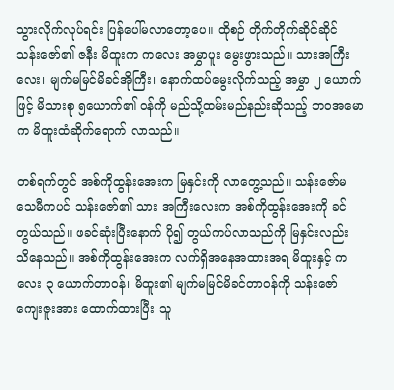သွားလိုက်လုပ်ရင်း ပြန်ပေါ်မလာတော့ပေ။ ထိုစဉ် တိုက်တိုက်ဆိုင်ဆိုင် သန်းဇော်၏ ဇနီး မိထူးက ကလေး အမွှာပူး မွေးဖွားသည်။ သားအကြီးလေး၊ မျက်မမြင်မိခင်အိုကြီး၊ နောက်ထပ်မွေးလိုက်သည့် အမွှာ ၂ ယောက်ဖြင့် မိသားစု ၅ယောက်၏ ဝန်ကို မည်သို့ထမ်းမည်နည်းဆိုသည့် ဘဝအမောက မိထူးထံဆိုက်ရောက် လာသည်။

တစ်ရက်တွင် အစ်ကိုထွန်းအေးက မြနှင်းကို လာတွေ့သည်။ သန်းဇော်မသေမီကပင် သန်းဇော်၏ သား အကြီးလေးက အစ်ကိုထွန်းအေးကို ခင်တွယ်သည်။ ဖခင်ဆုံးပြီးနောက် ပို၍ တွယ်ကပ်လာသည်ကို မြနှင်းလည်း သိနေသည်။ အစ်ကိုထွန်းအေးက လက်ရှိအနေအထားအရ မိထူးနှင့် ကလေး ၃ ယောက်တာဝန်၊ မိထူး၏ မျက်မမြင်မိခင်တာဝန်ကို သန်းဇော်ကျေးဇူးအား ထောက်ထားပြီး သူ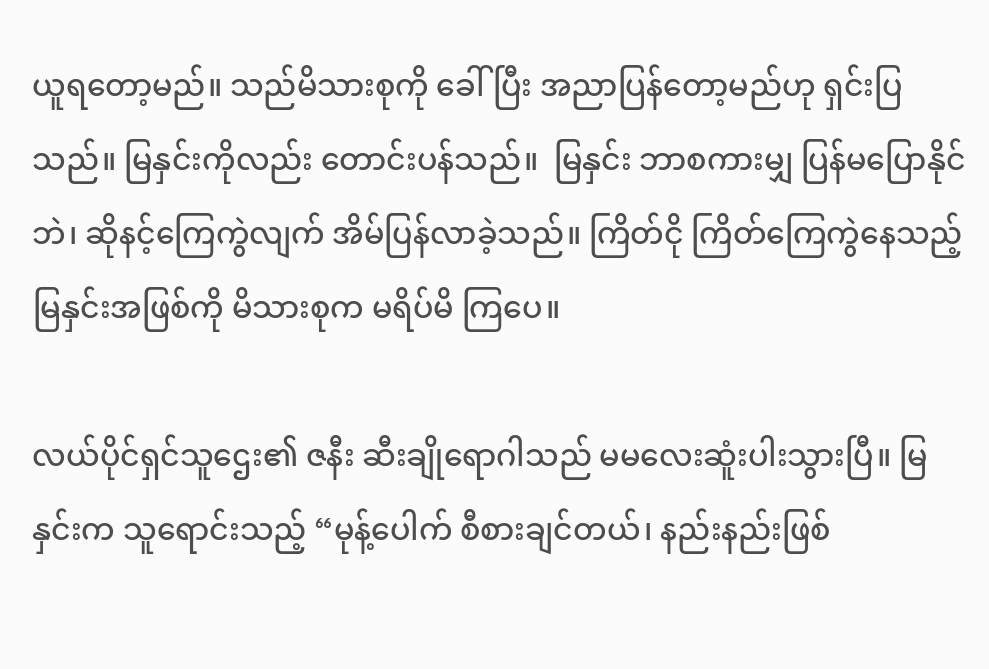ယူရတော့မည်။ သည်မိသားစုကို ခေါ်ပြီး အညာပြန်တော့မည်ဟု ရှင်းပြသည်။ မြနှင်းကိုလည်း တောင်းပန်သည်။  မြနှင်း ဘာစကားမျှ ပြန်မပြောနိုင်ဘဲ၊ ဆိုနင့်ကြေကွဲလျက် အိမ်ပြန်လာခဲ့သည်။ ကြိတ်ငို ကြိတ်ကြေကွဲနေသည့် မြနှင်းအဖြစ်ကို မိသားစုက မရိပ်မိ ကြပေ။

လယ်ပိုင်ရှင်သူဌေး၏ ဇနီး ဆီးချိုရောဂါသည် မမလေးဆူံးပါးသွားပြီ။ မြနှင်းက သူရောင်းသည့် “မုန့်ပေါက် စီစားချင်တယ်၊ နည်းနည်းဖြစ်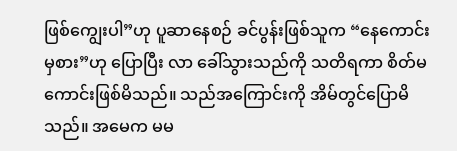ဖြစ်ကျွေးပါ”ဟု ပူဆာနေစဉ် ခင်ပွန်းဖြစ်သူက “နေကောင်းမှစား”ဟု ပြောပြီး လာ ခေါ်သွားသည်ကို သတိရကာ စိတ်မကောင်းဖြစ်မိသည်။ သည်အကြောင်းကို အိမ်တွင်ပြောမိသည်။ အမေက မမ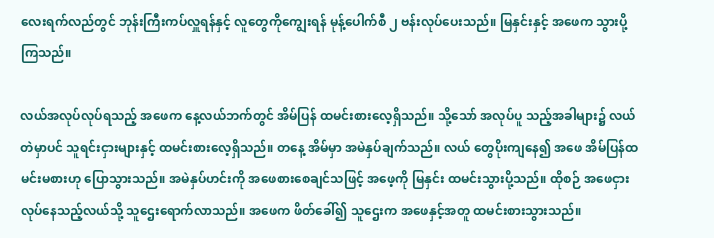လေးရက်လည်တွင် ဘုန်းကြီးကပ်လှူရန်နှင့် လူတွေကိုကျွေးရန် မုန့်ပေါက်စီ ၂ ဗန်းလုပ်ပေးသည်။ မြနှင်းနှင့် အဖေက သွားပို့ကြသည်။

လယ်အလုပ်လုပ်ရသည့် အဖေက နေ့လယ်ဘက်တွင် အိမ်ပြန် ထမင်းစားလေ့ရှိသည်။ သို့သော် အလုပ်ပူ သည့်အခါများ၌ လယ်တဲမှာပင် သူရင်းငှားများနှင့် ထမင်းစားလေ့ရှိသည်။ တနေ့ အိမ်မှာ အမဲနှပ်ချက်သည်။ လယ် တွေပိုးကျနေ၍ အဖေ အိမ်ပြန်ထမင်းမစားဟု ပြောသွားသည်။ အမဲနှပ်ဟင်းကို အဖေစားစေချင်သဖြင့် အဖေ့ကို မြနှင်း ထမင်းသွားပို့သည်။ ထိုစဉ် အဖေငှားလုပ်နေသည့်လယ်သို့ သူဌေးရောက်လာသည်။ အဖေက ဖိတ်ခေါ်၍ သူဌေးက အဖေနှင့်အတူ ထမင်းစားသွားသည်။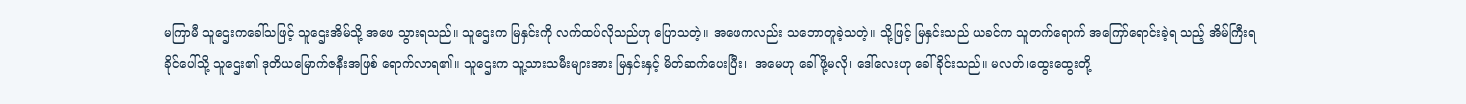မကြာမီ သူဌေးကခေါ်သဖြင့် သူဌေးအိမ်သို့ အဖေ သွားရသည်။ သူဌေးက မြနှင်းကို လက်ထပ်လိုသည်ဟု ပြောသတဲ့။ အဖေကလည်း သဘောတူခဲ့သတဲ့။ သို့ဖြင့် မြနှင်းသည် ယခင်က သူတက်ရောက် အကြော်ရောင်းခဲ့ရ သည့် အိမ်ကြီးရခိုင်ပေါ်သို့ သူဌေး၏ ဒုတိယမြောက်ဇနီးအဖြစ် ရောက်လာရ၏။ သူဌေးက သူ့သားသမီးများအား မြနှင်းနှင့် မိတ်ဆက်ပေးပြီး၊  အမေဟု ခေါ်ဖို့မလို၊ ဒေါ်လေးဟု ခေါ်ခိုင်းသည်။ မလတ်၊ထွေးထွေးတို့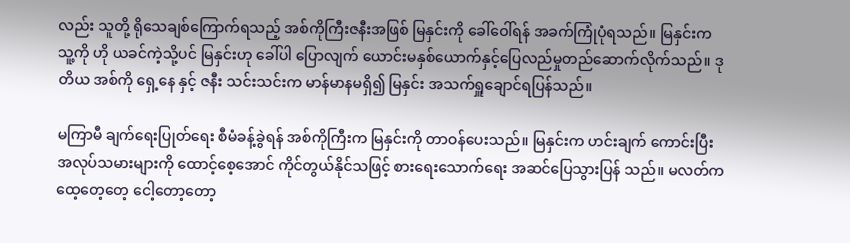လည်း သူတို့ ရိုသေချစ်ကြောက်ရသည့် အစ်ကိုကြီးဇနီးအဖြစ် မြနှင်းကို ခေါ်ဝေါ်ရန် အခက်ကြုံပုံရသည်။ မြနှင်းက သူ့ကို ဟို ယခင်ကဲ့သို့ပင် မြနှင်းဟု ခေါ်ပါ ပြောလျက် ယောင်းမနှစ်‌ယောက်နှင့်ပြေလည်မှုတည်ဆောက်လိုက်သည်။ ဒုတိယ အစ်ကို ရှေ့နေ နှင့် ဇနီး သင်းသင်းက မာန်မာနမရှိ၍ မြနှင်း အသက်ရှူချောင်ရပြန်သည်။

မကြာမီ ချက်ရေးပြုတ်ရေး စီမံခန့်ခွဲရန် အစ်ကိုကြီးက မြနှင်းကို တာဝန်ပေးသည်။ မြနှင်းက ဟင်းချက် ကောင်းပြီး အလုပ်သမားများကို ထောင့်စေ့အောင် ကိုင်တွယ်နိုင်သဖြင့် စားရေးသောက်ရေး အဆင်ပြေသွားပြန် သည်။ မလတ်က ထေ့တေ့တေ့ ငေါ့တော့တော့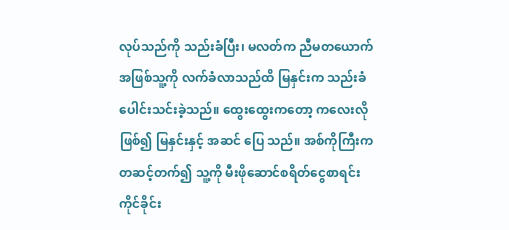လုပ်သည်ကို သည်းခံပြီး၊ မလတ်က ညီမတယောက်အဖြစ်သူ့ကို လက်ခံလာသည်ထိ မြနှင်းက သည်းခံပေါင်းသင်းခဲ့သည်။ ထွေးထွေးကတော့ ကလေးလိုဖြစ်၍ မြနှင်းနှင့် အဆင် ပြေ သည်။ အစ်ကိုကြီးက တဆင့်တက်၍ သူ့ကို မီးဖိုဆောင်စရိတ်ငွေစာရင်းကိုင်ခိုင်း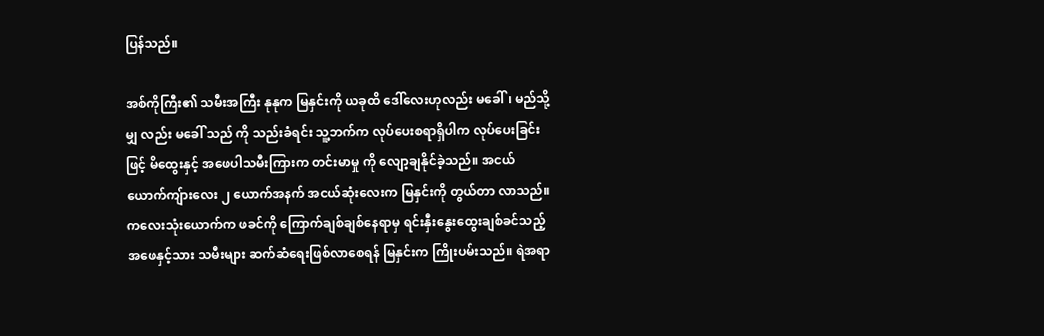ပြန်သည်။

အစ်ကိုကြီး၏ သမီးအကြီး နုနုက မြနှင်းကို ယခုထိ ဒေါ်လေးဟုလည်း မခေါ်၊ မည်သို့မျှ လည်း မခေါ် သည် ကို သည်းခံရင်း သူ့ဘက်က လုပ်ပေးစရာရှိပါက လုပ်ပေးခြင်းဖြင့် မိထွေးနှင့် အဖေပါသမီးကြားက တင်းမာမှု ကို လျော့ချနိုင်ခဲ့သည်။ အငယ် ယောက်ကျ်ားလေး ၂ ယောက်အနက် အငယ်ဆုံးလေးက မြနှင်းကို တွယ်တာ လာသည်။ ကလေးသုံးယောက်က ဖခင်ကို ကြောက်ချစ်ချစ်နေရာမှ ရင်းနှီးနွေးထွေးချစ်ခင်သည့် အဖေနှင့်သား သမီးများ ဆက်ဆံရေးဖြစ်လာစေရန် မြနှင်းက ကြိုးပမ်းသည်။ ရဲအရာ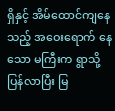ရှိနှင့် အိမ်ထောင်ကျနေသည့် အဝေးရောက် နေသော မကြီးက ရွာသို့ပြန်လာပြီး မြ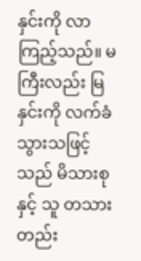နှင်းကို လာကြည့်သည်။ မကြီးလည်း မြနှင်းကို လက်ခံသွားသဖြင့် သည် မိသားစုနှင့် သူ တသားတည်း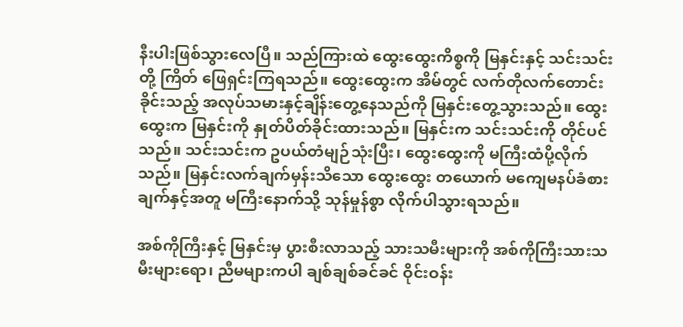နီးပါးဖြစ်သွားလေပြီ။ သည်ကြားထဲ ထွေးထွေးကိစ္စကို မြနှင်းနှင့် သင်းသင်းတို့ ကြိတ် ဖြေရှင်းကြရသည်။ ထွေးထွေးက အိမ်တွင် လက်တိုလက်တောင်းခိုင်းသည့် အလုပ်သမားနှင့်ချိန်းတွေ့နေသည်ကို မြနှင်းတွေ့သွားသည်။ ထွေးထွေးက မြနှင်းကို နှုတ်ပိတ်ခိုင်းထားသည်။ မြနှင်းက သင်းသင်းကို တိုင်ပင်သည်။ သင်းသင်းက ဥပယ်တံမျဉ်သုံးပြီး၊ ထွေးထွေးကို မကြီးထံပို့လိုက်သည်။ မြနှင်းလက်ချက်မှန်းသိသော ထွေးထွေး တယောက် မကျေမနပ်ခံစားချက်နှင့်အတူ မကြီးနောက်သို့ သုန်မှုန်စွာ လိုက်ပါသွားရသည်။

အစ်ကိုကြီးနှင့် မြနှင်းမှ ပွားစီးလာသည့် သားသမီးများကို အစ်ကိုကြီးသားသမီးများရော၊ ညီမများကပါ ချစ်ချစ်ခင်ခင် ဝိုင်းဝန်း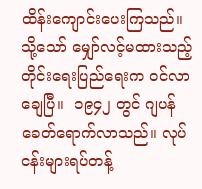ထိန်းကျောင်းပေးကြသည်။ သို့သော် မျှော်လင့်မထားသည့် တိုင်းရေးပြည်ရေးက ဝင်လာ ချေပြီ။  ၁၉၄၂ တွင် ဂျပန်ခေတ်ရောက်လာသည်။ လုပ်ငန်းများရပ်တန့်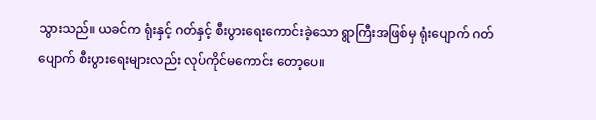သွားသည်။ ယခင်က ရုံးနှင့် ဂတ်နှင့် စီးပွားရေးကောင်းခဲ့သော ရွာကြီးအဖြစ်မှ ရုံးပျောက် ဂတ်ပျောက် စီးပွားရေးများလည်း လုပ်ကိုင်မကောင်း တော့ပေ။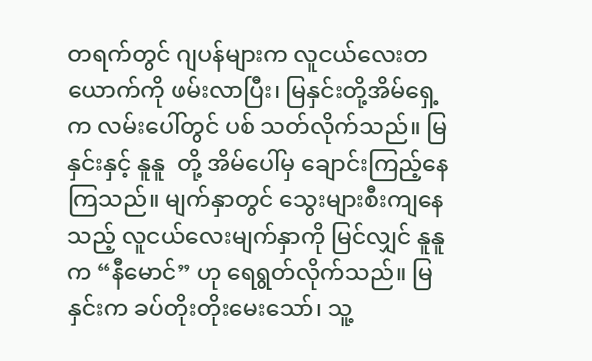တရက်တွင် ဂျပန်များက လူငယ်လေးတယောက်ကို ဖမ်းလာပြီး၊ မြနှင်းတို့အိမ်ရှေ့က လမ်းပေါ်တွင် ပစ် သတ်လိုက်သည်။ မြနှင်းနှင့် နူနူ  တို့ အိမ်ပေါ်မှ ချောင်းကြည့်နေကြသည်။ မျက်နှာတွင် သွေးများစီးကျနေသည့် လူငယ်လေးမျက်နှာကို မြင်လျှင် နူနူက “နီမောင်” ဟု ရေရွတ်လိုက်သည်။ မြနှင်းက ခပ်တိုးတိုးမေးသော်၊ သူ့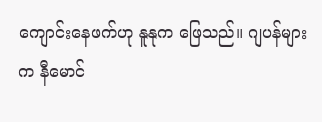ကျောင်းနေဖက်ဟု နူနုက ဖြေသည်။ ဂျပန်များက နီမောင်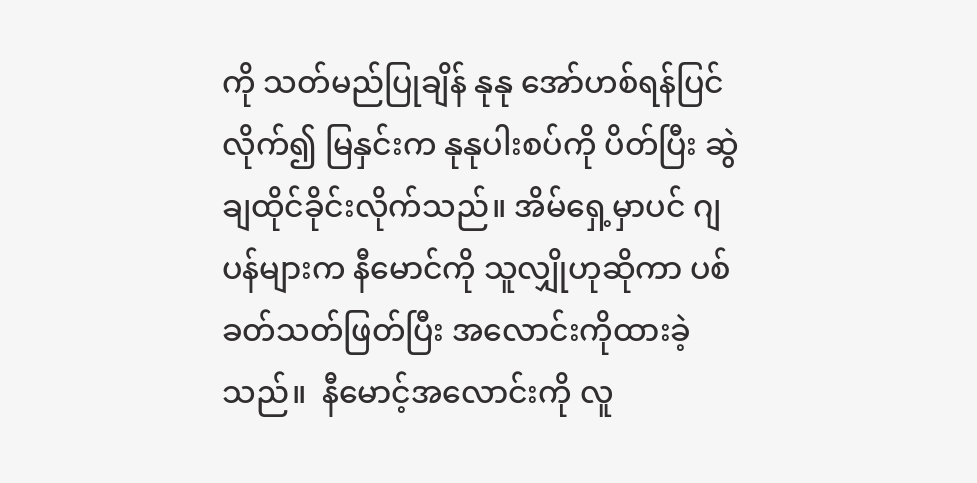ကို သတ်မည်ပြုချိန် နုနု အော်ဟစ်ရန်ပြင်လိုက်၍ မြနှင်းက နုနုပါးစပ်ကို ပိတ်ပြီး ဆွဲချထိုင်ခိုင်းလိုက်သည်။ အိမ်ရှေ့မှာပင် ဂျပန်များက နီမောင်ကို သူလျှိုဟုဆိုကာ ပစ်ခတ်သတ်ဖြတ်ပြီး အလောင်းကိုထားခဲ့သည်။  နီမောင့်အလောင်းကို လူ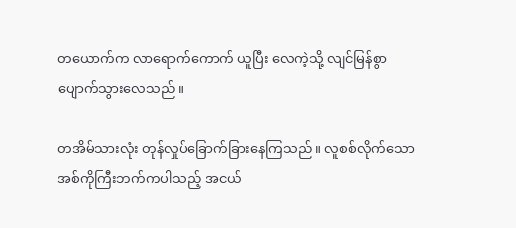တယောက်က လာရောက်ကောက် ယူပြီး လေကဲ့သို့ လျင်မြန်စွာပျောက်သွားလေသည်။

တအိမ်သားလုံး တုန်လှုပ်ခြောက်ခြားနေကြသည်။ လူစစ်လိုက်သော အစ်ကိုကြီးဘက်ကပါသည့် အငယ်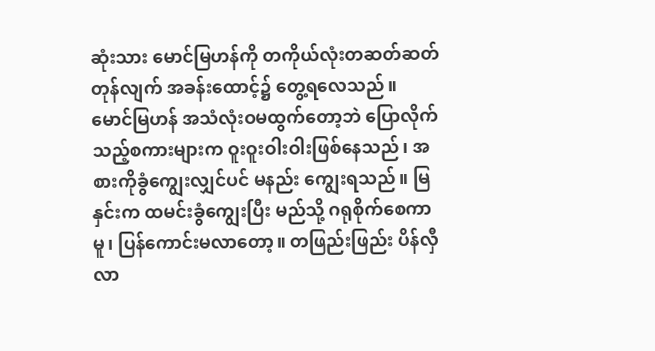ဆုံးသား မောင်မြဟန်ကို တကိုယ်လုံးတဆတ်ဆတ်တုန်လျက် အခန်းထောင့်၌ တွေ့ရလေသည်။ မောင်မြဟန် အသံလုံးဝမထွက်တော့ဘဲ ပြောလိုက်သည့်စကားများက ဝူးဝူးဝါးဝါးဖြစ်နေသည်၊ အစားကိုခွံကျွေးလျှင်ပင် မနည်း ကျွေးရသည်။ မြနှင်းက ထမင်းခွံကျွေးပြီး မည်သို့ ဂရုစိုက်စေကာမူ၊ ပြန်ကောင်းမလာတော့။ တဖြည်းဖြည်း ပိန်လှီ လာ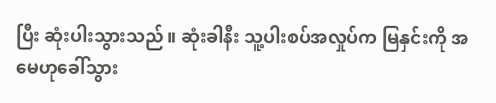ပြီး ဆုံးပါးသွားသည်။ ဆုံးခါနီး သူ့ပါးစပ်အလှုပ်က မြနှင်းကို အမေဟုခေါ်သွား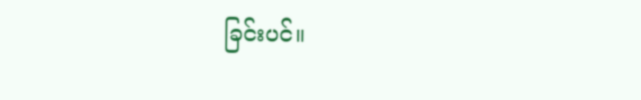ခြင်းပင်။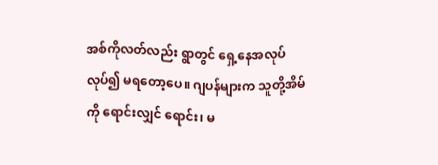အစ်ကိုလတ်လည်း ရွာတွင် ရှေ့နေအလုပ်လုပ်၍ မရတော့ပေ။ ဂျပန်များက သူတို့အိမ်ကို ရောင်းလျှင် ရောင်း၊ မ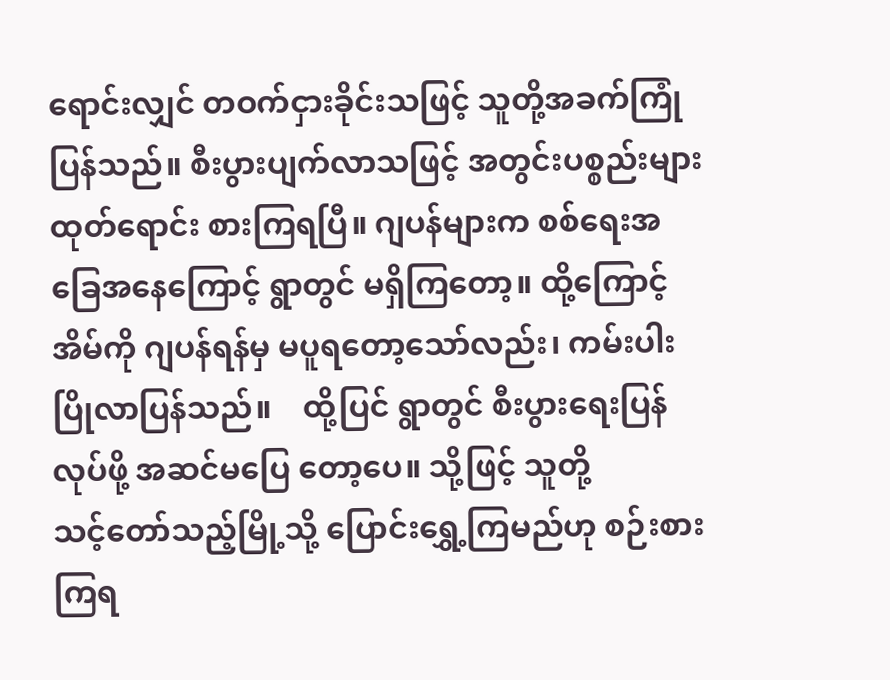ရောင်းလျှင် တဝက်ငှားခိုင်းသဖြင့် သူတို့အခက်ကြုံပြန်သည်။ စီးပွားပျက်လာသဖြင့် အတွင်းပစ္စည်းများ ထုတ်ရောင်း စားကြရပြီ။ ဂျပန်များက စစ်ရေးအခြေအနေကြောင့် ရွာတွင် မရှိကြတော့။ ထို့ကြောင့် အိမ်ကို ဂျပန်ရန်မှ မပူရတော့သော်လည်း၊ ကမ်းပါးပြိုလာပြန်သည်။    ထို့ပြင် ရွာတွင် စီးပွားရေးပြန်လုပ်ဖို့ အဆင်မပြေ တော့ပေ။ သို့ဖြင့် သူတို့ သင့်‌တော်သည့်မြို့သို့ ပြောင်းရွှေ့ကြမည်ဟု စဉ်းစားကြရ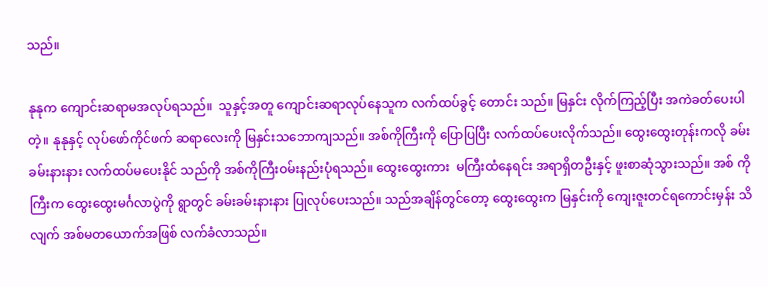သည်။

နုနုက ကျောင်းဆရာမအလုပ်ရသည်။  သူနှင့်အတူ ကျောင်းဆရာလုပ်နေသူက လက်ထပ်ခွင့် တောင်း သည်။ မြနှင်း လိုက်ကြည့်ပြီး အကဲခတ်ပေးပါတဲ့။ နုနုနှင့် လုပ်ဖော်ကိုင်ဖက် ဆရာလေးကို မြနှင်းသဘောကျသည်။ အစ်ကိုကြီးကို ပြောပြပြီး လက်ထပ်ပေးလိုက်သည်။ ထွေးထွေးတုန်းကလို ခမ်းခမ်းနားနား လက်ထပ်မပေးနိုင် သည်ကို အစ်ကိုကြီးဝမ်းနည်းပုံရသည်။ ထွေးထွေးကား  မကြီးထံနေရင်း အရာရှိတဦးနှင့် ဖူးစာဆုံသွားသည်။ အစ် ကိုကြီးက ထွေးထွေးမင်္ဂလာပွဲကို ရွာတွင် ခမ်းခမ်းနားနား ပြုလုပ်ပေးသည်။ သည်အချိန်တွင်တော့ ထွေးထွေးက မြနှင်းကို ကျေးဇူးတင်ရကောင်းမှန်း သိလျက် အစ်မတယောက်အဖြစ် လက်ခံလာသည်။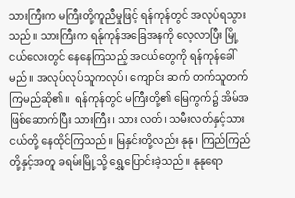သားကြီးက မကြီးတို့ကူညီမှုဖြင့် ရန်ကုန်တွင် အလုပ်ရသွားသည်။ သားကြီးက ရန်ုကုန်အခြေအနကို လေ့လာပြီး မြို့ငယ်လေးတွင် နေနေကြသည့် အငယ်တွေကို ရန်ကုန်ခေါ်မည်။ အလုပ်လုပ်သူကလုပ်၊ ကျောင်း ဆက် တက်သူတက် ကြမည်ဆို၏။  ရန်ကုန်တွင် မကြီးတို့၏ မြေကွက်၌ အိမ်အဖြစ်ဆောက်ပြီး သားကြီး၊ သား လတ်၊ သမီးလတ်နှင့်သားငယ်တို့ နေထိုင်ကြသည်။ မြနှင်းတို့လည်း နုနု၊ ကြည်ကြည်တို့နှင့်အတူ ခရမ်းမြို့သို့ ရွှေ့ပြောင်းခဲ့သည်။ နုနုရော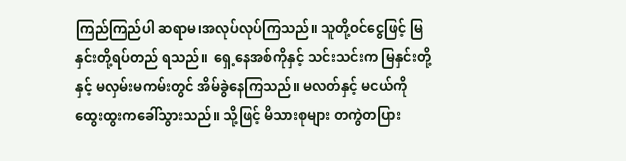ကြည်ကြည်ပါ ဆရာမ၊အလုပ်လုပ်ကြသည်။ သူတို့ဝင်ငွေဖြင့် မြနှင်းတို့ရပ်တည် ရသည်။  ရှေ့နေအစ်ကိုနှင့် သင်းသင်းက မြနှင်းတို့နှင့် မလှမ်းမကမ်းတွင် အိမ်ခွဲနေကြသည်။ မလတ်နှင့် မငယ်ကို ထွေးထွးကခေါ်သွားသည်။ သို့ဖြင့် မိသားစုများ တကွဲတပြား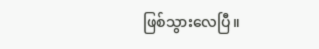ဖြစ်သွားလေပြီ။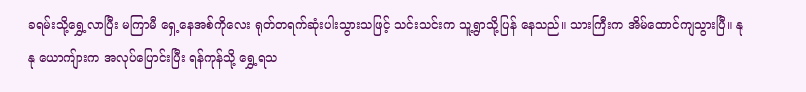ခရမ်းသို့ရွှေ့လာပြီး မကြာမီ ရှေ့နေအစ်ကိုလေး ရုတ်တရက်ဆုံးပါးသွားသဖြင့် သင်းသင်းက သူ့ရွာသို့ပြန် နေသည်။ သားကြီးက အိမ်ထောင်ကျသွားပြီ။ နုနု ယောကျ်ားက အလုပ်ပြောင်းပြီး ရန်ကုန်သို့ ရွှေ့ရသ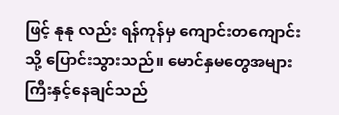ဖြင့် နုနု လည်း ရန်ကုန်မှ ကျောင်းတကျောင်းသို့ ပြောင်းသွားသည်။ မောင်နှမတွေအများကြီးနှင့်နေချင်သည်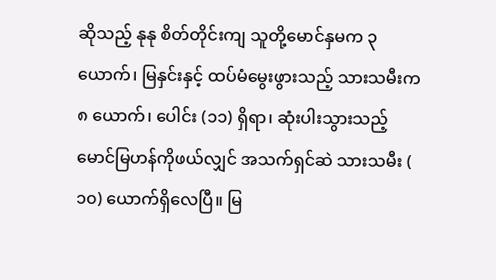ဆိုသည့် နုနု စိတ်တိုင်းကျ သူတို့မောင်နှမက ၃ ယောက်၊ မြနှင်းနှင့် ထပ်မံမွေးဖွားသည့် သားသမီးက ၈ ယောက်၊ ပေါင်း (၁၁) ရှိရာ၊ ဆုံးပါးသွားသည့် မောင်မြဟန်ကိုဖယ်လျှင် အသက်ရှင်ဆဲ သားသမီး ( ၁၀) ယောက်ရှိလေပြီ။ မြ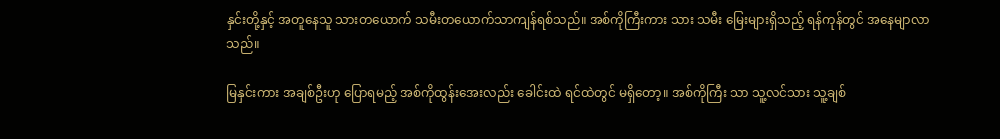နှင်းတို့နှင့် အတူနေသူ သားတယောက် သမီးတယောက်သာကျန်ရစ်သည်။ အစ်ကိုကြီးကား သား သမီး မြေးများရှိသည့် ရန်ကုန်တွင် အနေမျာလာသည်။

မြနှင်းကား အချစ်ဦးဟု ပြောရမည့် အစ်ကိုထွန်းအေးလည်း ခေါင်းထဲ ရင်ထဲတွင် မရှိတော့။ အစ်ကိုကြီး သာ သူ့လင်သား သူ့ချစ်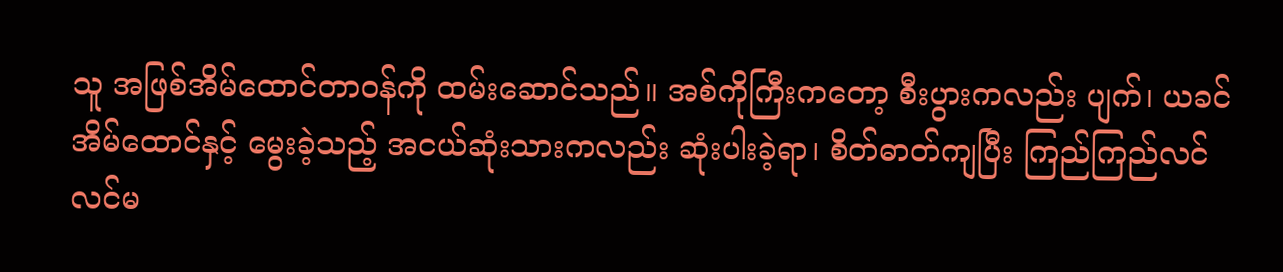သူ အဖြစ်အိမ်ထောင်တာဝန်ကို ထမ်းဆောင်သည်။ အစ်ကိုကြီးကတော့ စီးပွားကလည်း ပျက်၊ ယခင်အိမ်ထောင်နှင့် မွေးခဲ့သည့် အငယ်ဆုံးသားကလည်း ဆုံးပါးခဲ့ရာ၊ စိတ်ဓာတ်ကျပြီး ကြည်ကြည်လင် လင်မ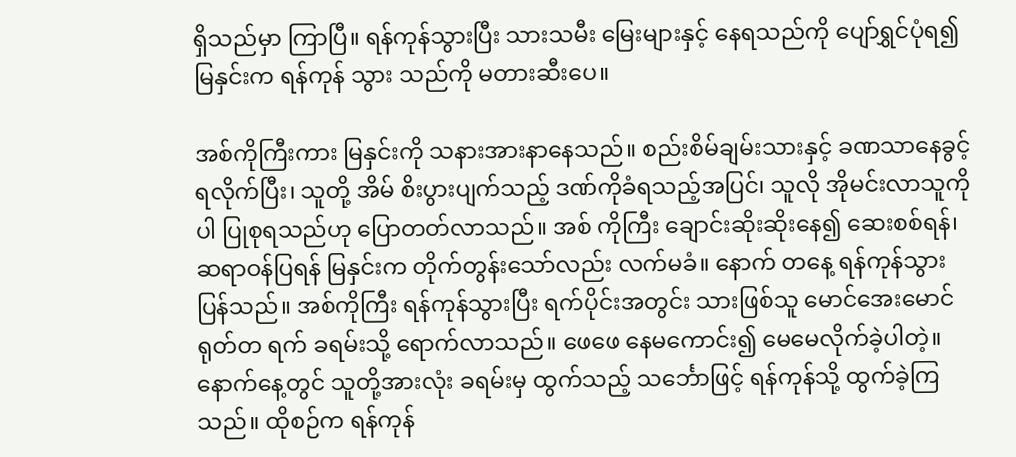ရှိသည်မှာ ကြာပြီ။ ရန်ကုန်သွားပြီး သားသမီး မြေးများနှင့် နေရသည်ကို ပျော်ရွှင်ပုံရ၍ မြနှင်းက ရန်ကုန် သွား သည်ကို မတားဆီးပေ။

အစ်ကိုကြီးကား မြနှင်းကို သနားအားနာနေသည်။ စည်းစိမ်ချမ်းသားနှင့် ခဏသာနေခွင့် ရလိုက်ပြီး၊ သူတို့ အိမ် စိးပွားပျက်သည့် ဒဏ်ကိုခံရသည့်အပြင်၊ သူလို အိုမင်းလာသူကိုပါ ပြုစုရသည်ဟု ပြောတတ်လာသည်။ အစ် ကိုကြီး ချောင်းဆိုးဆိုးနေ၍ ဆေးစစ်ရန်၊ ဆရာဝန်ပြရန် မြနှင်းက တိုက်တွန်းသော်လည်း လက်မခံ။ နောက် တနေ့ ရန်ကုန်သွားပြန်သည်။ အစ်ကိုကြီး ရန်ကုန်သွားပြီး ရက်ပိုင်းအတွင်း သားဖြစ်သူ မောင်အေးမောင် ရုတ်တ ရက် ခရမ်းသို့ ရောက်လာသည်။ ဖေဖေ နေမကောင်း၍ မေမေလိုက်ခဲ့ပါတဲ့။ နောက်နေ့တွင် သူတို့အားလုံး ခရမ်းမှ ထွက်သည့် သင်္ဘောဖြင့် ရန်ကုန်သို့ ထွက်ခဲ့ကြသည်။ ထိုစဉ်က ရန်ကုန်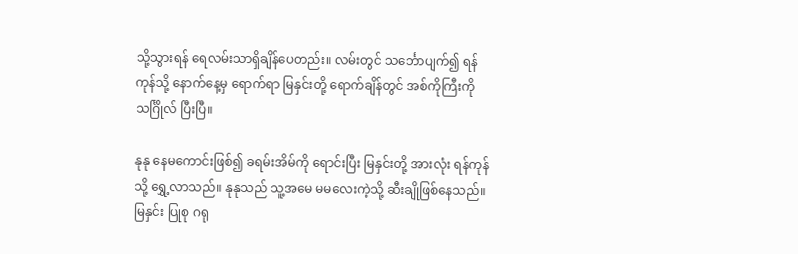သို့သွားရန် ရေလမ်းသာရှိချိန်ပေတည်း။ လမ်းတွင် သင်္ဘောပျက်၍ ရန်ကုန်သို့ နောက်နေ့မှ ရောက်ရာ မြနှင်းတို့ ရောက်ချိန်တွင် အစ်ကိုကြီးကို သင်္ဂြိုလ် ပြီးပြီ။

နုနု နေမကောင်းဖြစ်၍ ခရမ်းအိမ်ကို ရောင်းပြီး မြနှင်းတို့ အားလုံး ရန်ကုန်သို့ ရွှေ့လာသည်။ နုနုသည် သူ့အမေ မမလေးကဲ့သို့ ဆီးချိုဖြစ်နေသည်။ မြနှင်း ပြုစု ဂရု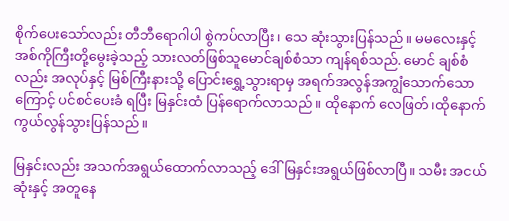စိုက်ပေးသော်လည်း တီဘီရောဂါပါ စွဲကပ်လာပြီး၊ သေ ဆုံးသွားပြန်သည်။ မမလေးနှင့် အစ်ကိုကြီးတို့မွေးခဲ့သည့် သားလတ်ဖြစ်သူမောင်ချစ်စံသာ ကျန်ရစ်သည်. မောင် ချစ်စံလည်း အလုပ်နှင့် မြစ်ကြီးနားသို့ ပြောင်းရွှေ့သွားရာမှ အရက်အလွန်အကျွံသောက်သောကြောင့် ပင်စင်ပေးခံ ရပြီး မြနှင်းထံ ပြန်ရောက်လာသည်။ ထိုနောက် လေဖြတ်၊ထိုနောက် ကွယ်လွန်သွားပြန်သည်။

မြနှင်းလည်း အသက်အရွယ်ထောက်လာသည့် ဒေါ်မြနှင်းအရွယ်ဖြစ်လာပြီ။ သမီး အငယ်ဆုံးနှင့် အတူနေ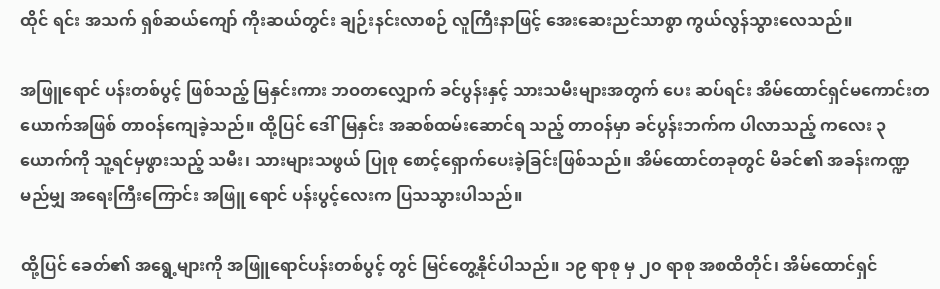ထိုင် ရင်း အသက် ရှစ်ဆယ်ကျော် ကိုးဆယ်တွင်း ချဉ်းနင်းလာစဉ် လူကြီးနာဖြင့် အေးဆေးညင်သာစွာ ကွယ်လွန်သွားလေသည်။

အဖြူရောင် ပန်းတစ်ပွင့် ဖြစ်သည့် မြနှင်းကား ဘဝတလျှောက် ခင်ပွန်းနှင့် သားသမီးများအတွက် ပေး ဆပ်ရင်း အိမ်ထောင်ရှင်မကောင်းတယောက်အဖြစ် တာဝန်ကျေခဲ့သည်။ ထို့ပြင် ဒေါ်မြနှင်း အဆစ်ထမ်းဆောင်ရ သည့် တာဝန်မှာ ခင်ပွန်းဘက်က ပါလာသည့် ကလေး ၃ ယောက်ကို သူ့ရင်မှဖွားသည့် သမီး၊ သားများသဖွယ် ပြုစု စောင့်ရှောက်ပေးခဲ့ခြင်းဖြစ်သည်။ အိမ်ထောင်တခုတွင် မိခင်၏ အခန်းကဏ္ဍမည်မျှ အရေးကြီးကြောင်း အဖြူ ရောင် ပန်းပွင့်လေးက ပြသသွားပါသည်။

ထို့ပြင် ခေတ်၏ အရွေ့များကို အဖြူရောင်ပန်းတစ်ပွင့် တွင် မြင်တွေ့နိုင်ပါသည်။ ၁၉ ရာစု မှ ၂၀ ရာစု အစထိတိုင်၊ အိမ်ထောင်ရှင်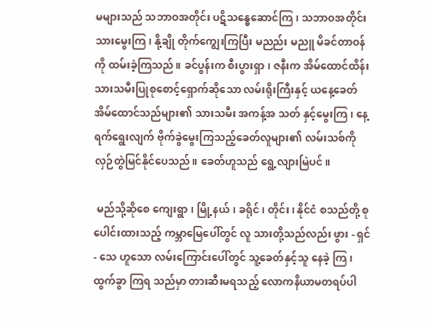မများသည် သဘာဝအတိုင်း ပဋိသန္ဓေဆောင်ကြ၊ သဘာဝအတိုင်းသားမွေးကြ၊ နို့ချို တိုက်ကျွေးကြပြီး မညည်း မညူ မိခင်တာဝန်ကို ထမ်းခဲ့ကြသည်။ ခင်ပွန်းက စီးပွားရှာ၊ ဇနီးက အိမ်ထောင်ထိန်း သားသမီးပြုစုစောင့်ရှောက်ဆိုသော လမ်းရိုးကြီးနှင့် ယနေ့ခေတ် အိမ်ထောင်သည်များ၏ သားသမီး အကန့်အ သတ် နှင့်မွေးကြ၊ နေ့ရက်ရွေးလျက် ဗိုက်ခွဲမွေးကြသည့်ခေတ်လူများ၏ လမ်းသစ်ကို လှဉ်တွဲမြင်နိုင်ပေသည်။ ခေတ်ဟူသည် ရွေ့လျားမြဲပင်။

 မည်သို့ဆိုစေ ကျေးရွာ၊ မြို့နယ်၊ ခရိုင်၊ တိုင်း၊ နိုင်ငံ စသည်တို့ စုပေါင်းထားသည့် ကမ္ဘာမြေပေါ်တွင် လူ သားတို့သည်လည်း ဖွား - ရှင် - သေ ဟူသော လမ်းကြောင်းပေါ်တွင် သူ့ခေတ်နှင့်သူ နေခဲ့ ကြ၊ ထွက်ခွာ ကြရ သည်မှာ တားဆီးမရသည့် လောကနိယာမတရပ်ပါ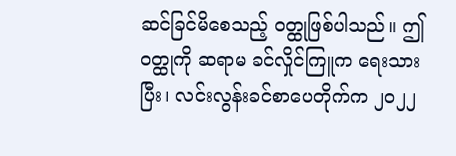ဆင်ခြင်မိစေသည့် ဝတ္ထုဖြစ်ပါသည်။ ဤဝတ္ထုကို ဆရာမ ခင်လှိုင်ကြူက ရေးသားပြီး၊ လင်းလွန်းခင်စာပေတိုက်က ၂၀၂၂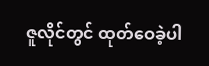ဇူလိုင်တွင် ထုတ်ဝေခဲ့ပါ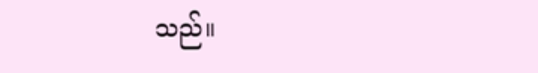သည်။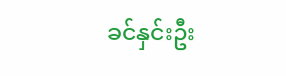ခင်နှင်းဦး